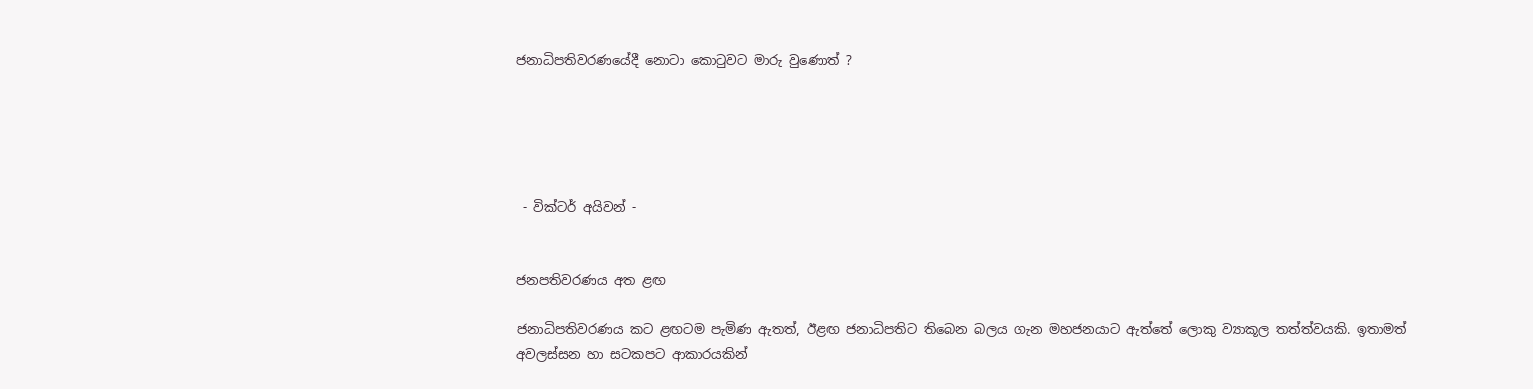ජනාධිපතිවරණයේදී නොටා කොටුවට මාරු වුණොත් ?





 - වික්ටර් අයිවන් -


ජනපතිවරණය අත ළඟ

ජනාධිපතිවරණය කට ළඟටම පැමිණ ඇතත්, ඊළඟ ජනාධිපතිට තිබෙන බලය ගැන මහජනයාට ඇත්තේ ලොකු ව්‍යාකූල තත්ත්වයකි. ඉතාමත් අවලස්සන හා සටකපට ආකාරයකින්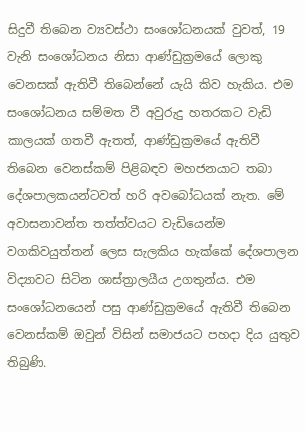සිදුවී තිබෙන ව්‍යවස්ථා සංශෝධනයක් වුවත්, 19 වැනි සංශෝධනය නිසා ආණ්ඩුක්‍රමයේ ලොකු වෙනසක් ඇතිවී තිබෙන්නේ යැයි කිව හැකිය. එම සංශෝධනය සම්මත වී අවුරුදු හතරකට වැඩි කාලයක් ගතවී ඇතත්, ආණ්ඩුක්‍රමයේ ඇතිවී තිබෙන වෙනස්කම් පිළිබඳව මහජනයාට තබා දේශපාලකයන්ටවත් හරි අවබෝධයක් නැත. මේ අවාසනාවන්ත තත්ත්වයට වැඩියෙන්ම වගකිවයුත්තන් ලෙස සැලකිය හැක්කේ දේශපාලන විද්‍යාවට සිටින ශාස්ත්‍රාලයීය උගතුන්ය. එම සංශෝධනයෙන් පසු ආණ්ඩුක්‍රමයේ ඇතිවී තිබෙන වෙනස්කම් ඔවුන් විසින් සමාජයට පහදා දිය යුතුව තිබුණි.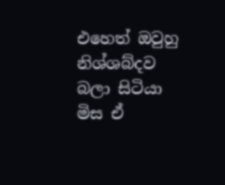එහෙත් ඔවුහු නිශ්ශබ්දව බලා සිටියා මිස ඒ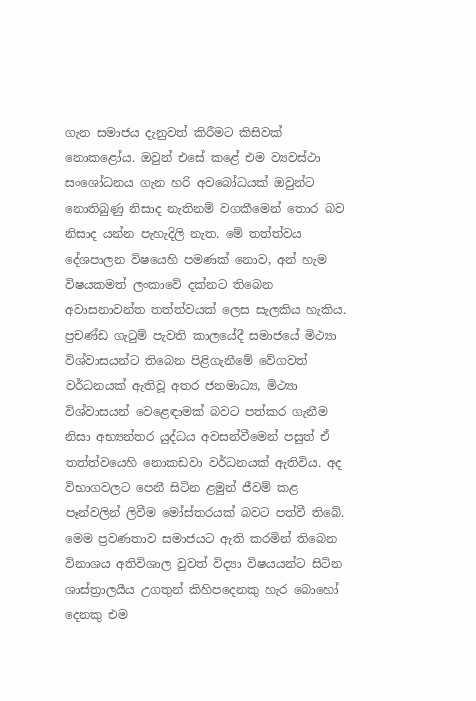ගැන සමාජය දැනුවත් කිරීමට කිසිවක් නොකළෝය. ඔවුන් එසේ කළේ එම ව්‍යවස්ථා සංශෝධනය ගැන හරි අවබෝධයක් ඔවුන්ට නොතිබුණු නිසාද නැතිනම් වගකීමෙන් තොර බව නිසාද යන්න පැහැදිලි නැත. මේ තත්ත්වය දේශපාලන විෂයෙහි පමණක් නොව, අන් හැම විෂයකමත් ලංකාවේ දක්නට තිබෙන අවාසනාවන්ත තත්ත්වයක් ලෙස සැලකිය හැකිය. ප්‍රචණ්ඩ ගැටුම් පැවති කාලයේදී සමාජයේ මිථ්‍යා විශ්වාසයන්ට තිබෙන පිළිගැනීමේ වේගවත් වර්ධනයක් ඇතිවූ අතර ජනමාධ්‍ය, මිථ්‍යා විශ්වාසයන් වෙළෙඳාමක් බවට පත්කර ගැනීම නිසා අභ්‍යන්තර යුද්ධය අවසන්වීමෙන් පසුත් ඒ තත්ත්වයෙහි නොකඩවා වර්ධනයක් ඇතිවිය. අද විභාගවලට පෙනී සිටින ළමුන් ජීවම් කළ පෑන්වලින් ලිවීම මෝස්තරයක් බවට පත්වී තිබේ. මෙම ප්‍රවණතාව සමාජයට ඇති කරමින් තිබෙන විනාශය අතිවිශාල වුවත් විද්‍යා විෂයයන්ට සිටින ශාස්ත්‍රාලයීය උගතුන් කිහිපදෙනකු හැර බොහෝ දෙනකු එම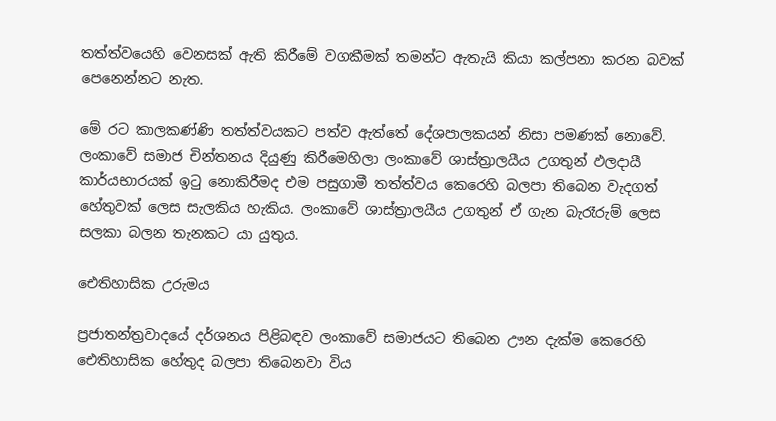තත්ත්වයෙහි වෙනසක් ඇති කිරීමේ වගකීමක් තමන්ට ඇතැයි කියා කල්පනා කරන බවක් පෙනෙන්නට නැත.

මේ රට කාලකණ්ණි තත්ත්වයකට පත්ව ඇත්තේ දේශපාලකයන් නිසා පමණක් නොවේ. ලංකාවේ සමාජ චින්තනය දියුණු කිරීමෙහිලා ලංකාවේ ශාස්ත්‍රාලයීය උගතුන් ඵලදායී කාර්යභාරයක් ඉටු නොකිරීමද එම පසුගාමී තත්ත්වය කෙරෙහි බලපා තිබෙන වැදගත් හේතුවක් ලෙස සැලකිය හැකිය. ලංකාවේ ශාස්ත්‍රාලයීය උගතුන් ඒ ගැන බැරෑරුම් ලෙස සලකා බලන තැනකට යා යුතුය.

ඓතිහාසික උරුමය

ප්‍රජාතන්ත්‍රවාදයේ දර්ශනය පිළිබඳව ලංකාවේ සමාජයට තිබෙන ඌන දැක්ම කෙරෙහි ඓතිහාසික හේතුද බලපා තිබෙනවා විය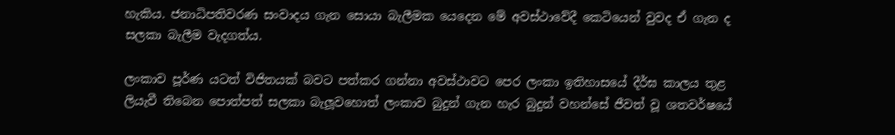හැකිය. ජනාධිපතිවරණ සංවාදය ගැන සොයා බැලීමක යෙදෙන මේ අවස්ථාවේදී කෙටියෙන් වුවද ඒ ගැන ද සලකා බැලීම වැදගත්ය.

ලංකාව පූර්ණ යටත් විජිතයක් බවට පත්කර ගන්නා අවස්ථාවට පෙර ලංකා ඉතිහාසයේ දීර්ඝ කාලය තුළ ලියැවී තිබෙන පොත්පත් සලකා බැලූවහොත් ලංකාව බුදුන් ගැන හැර බුදුන් වහන්සේ ජීවත් වූ ශතවර්ෂයේ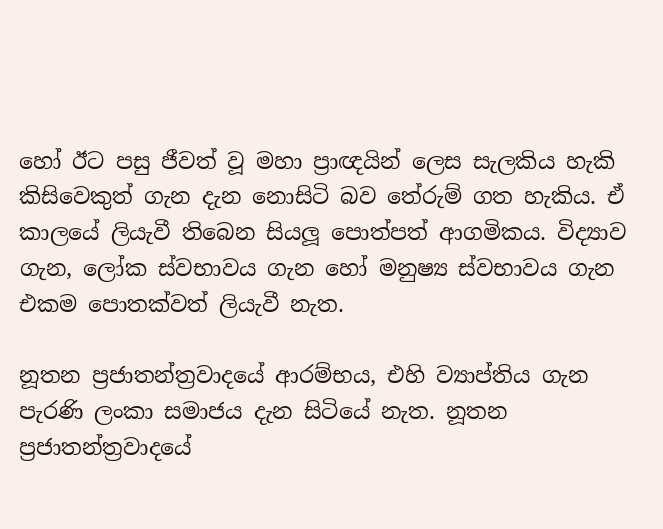හෝ ඊට පසු ජීවත් වූ මහා ප්‍රාඥයින් ලෙස සැලකිය හැකි කිසිවෙකුත් ගැන දැන නොසිටි බව තේරුම් ගත හැකිය. ඒ කාලයේ ලියැවී තිබෙන සියලූ පොත්පත් ආගමිකය. විද්‍යාව ගැන, ලෝක ස්වභාවය ගැන හෝ මනුෂ්‍ය ස්වභාවය ගැන එකම පොතක්වත් ලියැවී නැත.

නූතන ප්‍රජාතන්ත්‍රවාදයේ ආරම්භය, එහි ව්‍යාප්තිය ගැන පැරණි ලංකා සමාජය දැන සිටියේ නැත. නූතන ප්‍රජාතන්ත්‍රවාදයේ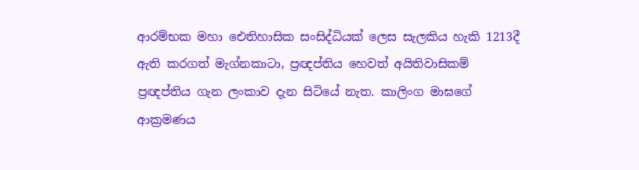ආරම්භක මහා ඓතිහාසික සංසිද්ධියක් ලෙස සැලකිය හැකි 1213දී ඇති කරගත් මැග්නකාටා, ප්‍රඥප්තිය හෙවත් අයිතිවාසිකම් ප්‍රඥප්තිය ගැන ලංකාව දැන සිටියේ නැත. කාලිංග මාඝගේ ආක්‍රමණය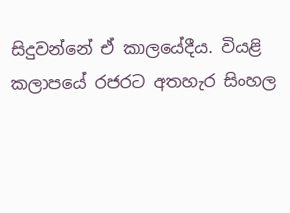සිදුවන්නේ ඒ කාලයේදීය. වියළි කලාපයේ රජරට අතහැර සිංහල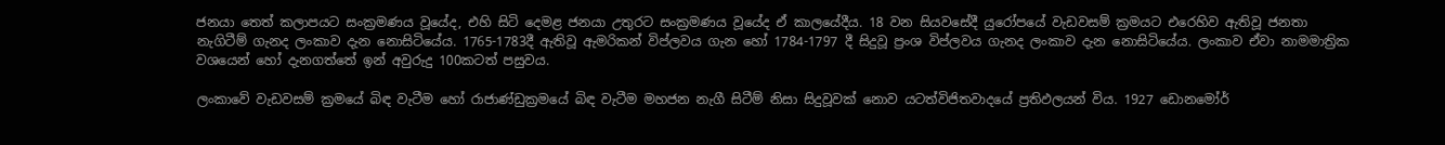ජනයා තෙත් කලාපයට සංක්‍රමණය වූයේද, එහි සිටි දෙමළ ජනයා උතුරට සංක්‍රමණය වූයේද ඒ කාලයේදීය. 18 වන සියවසේදී යුරෝපයේ වැඩවසම් ක්‍රමයට එරෙහිව ඇතිවූ ජනතා නැගිටීම් ගැනද ලංකාව දැන නොසිටියේය. 1765-1783දී ඇතිවූ ඇමරිකන් විප්ලවය ගැන හෝ 1784-1797 දී සිදුවූ ප්‍රංශ විප්ලවය ගැනද ලංකාව දැන නොසිටියේය. ලංකාව ඒවා නාමමාත්‍රික වශයෙන් හෝ දැනගත්තේ ඉන් අවුරුදු 100කටත් පසුවය.

ලංකාවේ වැඩවසම් ක්‍රමයේ බිඳ වැටීම හෝ රාජාණ්ඩුක්‍රමයේ බිඳ වැටීම මහජන නැගී සිටීම් නිසා සිදුවූවක් නොව යටත්විජිතවාදයේ ප්‍රතිඵලයන් විය. 1927 ඩොනමෝර්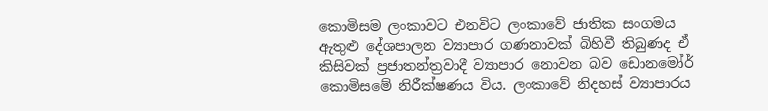කොමිසම ලංකාවට එනවිට ලංකාවේ ජාතික සංගමය ඇතුළු දේශපාලන ව්‍යාපාර ගණනාවක් බිහිවී තිබුණද ඒ කිසිවක් ප්‍රජාතන්ත්‍රවාදී ව්‍යාපාර නොවන බව ඩොනමෝර් කොමිසමේ නිරීක්ෂණය විය. ලංකාවේ නිදහස් ව්‍යාපාරය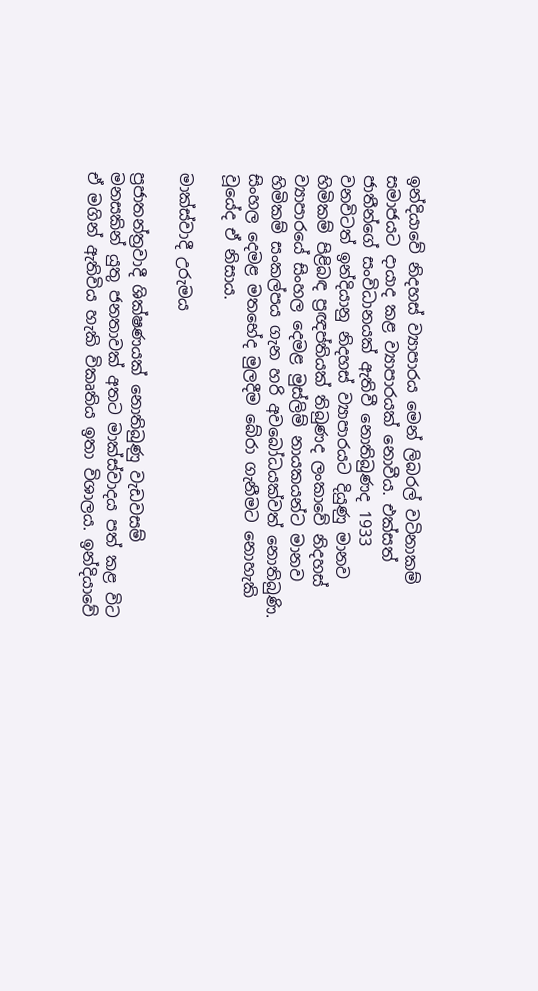ඉන්දියාවේ නිදහස් ව්‍යාපාරය මෙන් ලිබරල් වටිනාකම් සමාජයට දායාද කළ ව්‍යාපාරයක් නොවීය. එක්සත් ජාතීන්ගේ සංවිධානයක් ඇතිවී නොතිබුණද 1933 වනවිටත් ඉන්දියානු නිදහස් ව්‍යාපාරයට දියුණු මානව හිමිකම් පිළිබඳ ප්‍රඥප්තියක් තිබුණද ලංකාවේ නිදහස් ව්‍යාපාරයේ සිංහල දෙමළ මුස්ලිම් නායකයන්ට මානව හිමිකම් සංකල්පය ගැන හරි අවබෝධයක්වත් නොතිබුණි. සිංහල දෙමළ මතභේද මුලදීම බේරා ගැනීමට නොහැකි වූයේද ඒ නිසාය.

මාක්ස්වාදී උරුමය

ප්‍රජාතන්ත්‍රවාදී ශික්ෂණයක් නොතිබුණු වැඩවසම් මනසකින් යුතු ජනතාවක් අතට මාක්ස්වාදය පත් කළ විට ඒ මගින් ඇතිවිය හැකි විකෘතිය ඉතා විශාලය. ඉන්දියාවේ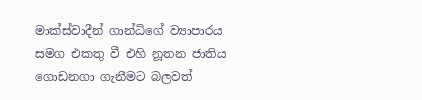මාක්ස්වාදීන් ගාන්ධිගේ ව්‍යාපාරය සමග එකතු වී එහි නූතන ජාතිය ගොඩනගා ගැනීමට බලවත්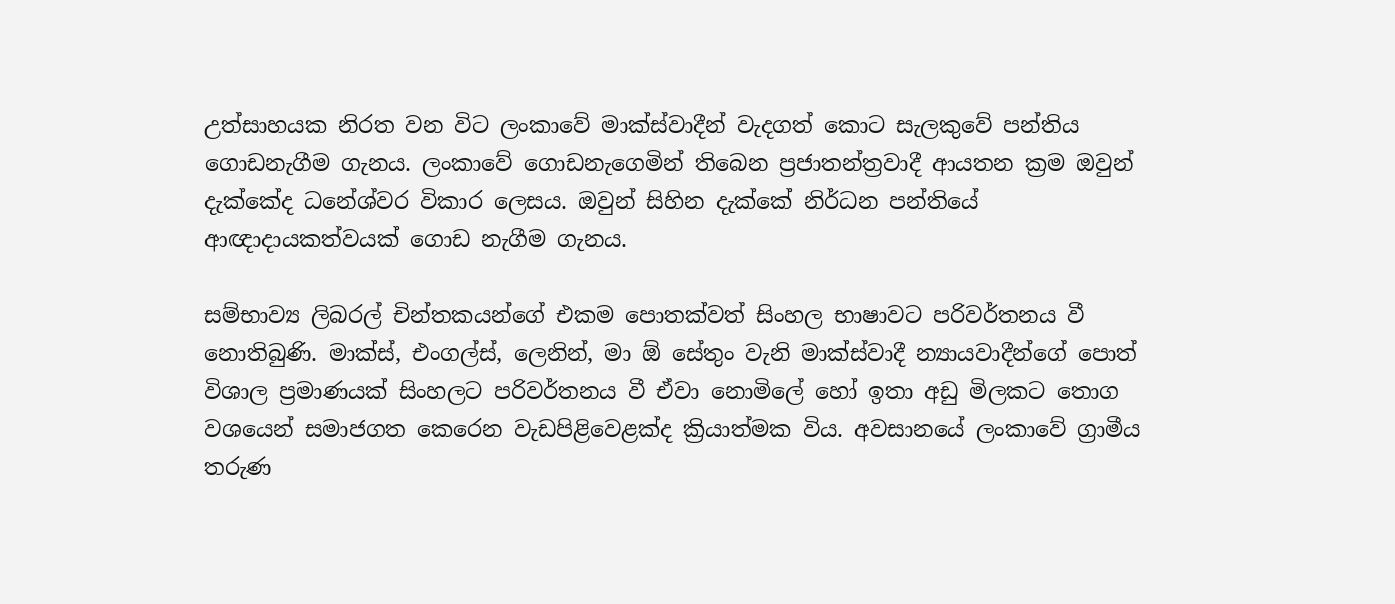උත්සාහයක නිරත වන විට ලංකාවේ මාක්ස්වාදීන් වැදගත් කොට සැලකුවේ පන්තිය ගොඩනැගීම ගැනය. ලංකාවේ ගොඩනැගෙමින් තිබෙන ප්‍රජාතන්ත්‍රවාදී ආයතන ක්‍රම ඔවුන් දැක්කේද ධනේශ්වර විකාර ලෙසය. ඔවුන් සිහින දැක්කේ නිර්ධන පන්තියේ ආඥාදායකත්වයක් ගොඩ නැගීම ගැනය.

සම්භාව්‍ය ලිබරල් චින්තකයන්ගේ එකම පොතක්වත් සිංහල භාෂාවට පරිවර්තනය වී නොතිබුණි. මාක්ස්, එංගල්ස්, ලෙනින්, මා ඕ සේතුං වැනි මාක්ස්වාදී න්‍යායවාදීන්ගේ පොත් විශාල ප්‍රමාණයක් සිංහලට පරිවර්තනය වී ඒවා නොමිලේ හෝ ඉතා අඩු මිලකට තොග වශයෙන් සමාජගත කෙරෙන වැඩපිළිවෙළක්ද ක්‍රියාත්මක විය. අවසානයේ ලංකාවේ ග්‍රාමීය තරුණ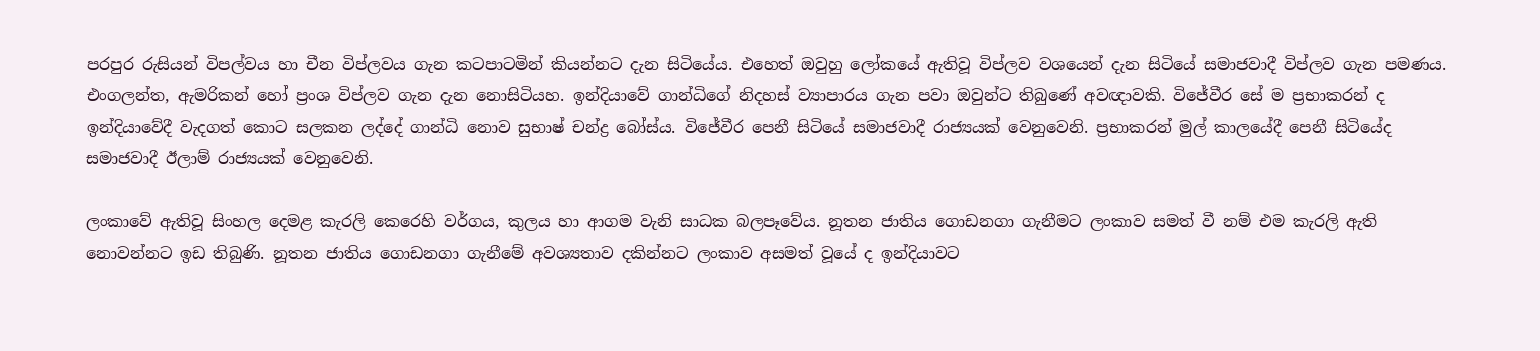පරපුර රුසියන් විපල්වය හා චීන විප්ලවය ගැන කටපාටමින් කියන්නට දැන සිටියේය. එහෙත් ඔවුහු ලෝකයේ ඇතිවූ විප්ලව වශයෙන් දැන සිටියේ සමාජවාදී විප්ලව ගැන පමණය. එංගලන්ත, ඇමරිකන් හෝ ප්‍රංශ විප්ලව ගැන දැන නොසිටියහ. ඉන්දියාවේ ගාන්ධිගේ නිදහස් ව්‍යාපාරය ගැන පවා ඔවුන්ට තිබුණේ අවඥාවකි. විජේවීර සේ ම ප්‍රභාකරන් ද ඉන්දියාවේදී වැදගත් කොට සලකන ලද්දේ ගාන්ධි නොව සුභාෂ් චන්ද්‍ර බෝස්ය. විජේවීර පෙනී සිටියේ සමාජවාදී රාජ්‍යයක් වෙනුවෙනි. ප්‍රභාකරන් මුල් කාලයේදී පෙනී සිටියේද සමාජවාදී ඊලාම් රාජ්‍යයක් වෙනුවෙනි.

ලංකාවේ ඇතිවූ සිංහල දෙමළ කැරලි කෙරෙහි වර්ගය, කුලය හා ආගම වැනි සාධක බලපෑවේය. නූතන ජාතිය ගොඩනගා ගැනීමට ලංකාව සමත් වී නම් එම කැරලි ඇති නොවන්නට ඉඩ තිබුණි. නූතන ජාතිය ගොඩනගා ගැනීමේ අවශ්‍යතාව දකින්නට ලංකාව අසමත් වූයේ ද ඉන්දියාවට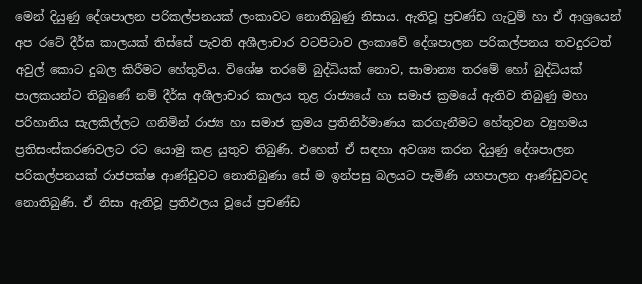මෙන් දියුණු දේශපාලන පරිකල්පනයක් ලංකාවට නොතිබුණු නිසාය. ඇතිවූ ප්‍රචණ්ඩ ගැටුම් හා ඒ ආශ්‍රයෙන් අප රටේ දීර්ඝ කාලයක් තිස්සේ පැවති අශීලාචාර වටපිටාව ලංකාවේ දේශපාලන පරිකල්පනය තවදුරටත් අවුල් කොට දුබල කිරීමට හේතුවිය. විශේෂ තරමේ බුද්ධියක් නොව, සාමාන්‍ය තරමේ හෝ බුද්ධියක් පාලකයන්ට තිබුණේ නම් දීර්ඝ අශීලාචාර කාලය තුළ රාජ්‍යයේ හා සමාජ ක්‍රමයේ ඇතිව තිබුණු මහා පරිහානිය සැලකිල්ලට ගනිමින් රාජ්‍ය හා සමාජ ක්‍රමය ප්‍රතිනිර්මාණය කරගැනීමට හේතුවන ව්‍යුහමය ප්‍රතිසංස්කරණවලට රට යොමු කළ යුතුව තිබුණි. එහෙත් ඒ සඳහා අවශ්‍ය කරන දියුණු දේශපාලන පරිකල්පනයක් රාජපක්ෂ ආණ්ඩුවට නොතිබුණා සේ ම ඉන්පසු බලයට පැමිණි යහපාලන ආණ්ඩුවටද නොතිබුණි. ඒ නිසා ඇතිවූ ප්‍රතිඵලය වූයේ ප්‍රචණ්ඩ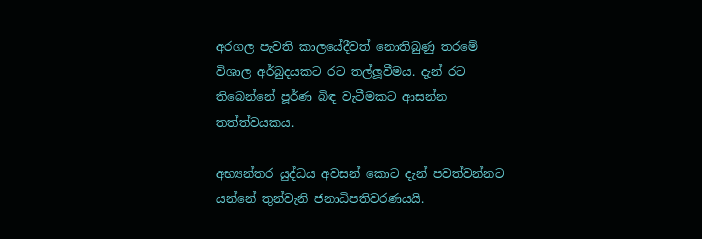අරගල පැවති කාලයේදීවත් නොතිබුණු තරමේ විශාල අර්බුදයකට රට තල්ලූවීමය. දැන් රට තිබෙන්නේ පූර්ණ බිඳ වැටීමකට ආසන්න තත්ත්වයකය.

අභ්‍යන්තර යුද්ධය අවසන් කොට දැන් පවත්වන්නට යන්නේ තුන්වැනි ජනාධිපතිවරණයයි.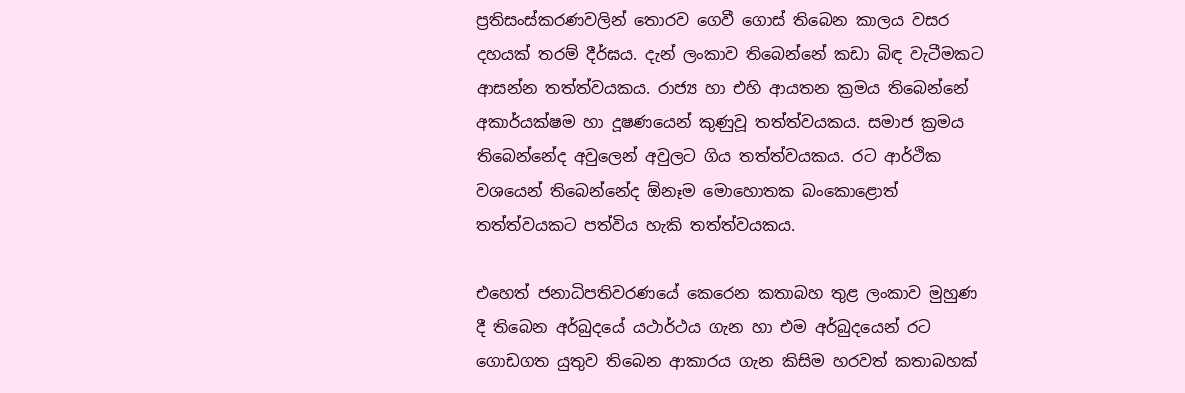ප්‍රතිසංස්කරණවලින් තොරව ගෙවී ගොස් තිබෙන කාලය වසර දහයක් තරම් දීර්ඝය. දැන් ලංකාව තිබෙන්නේ කඩා බිඳ වැටීමකට ආසන්න තත්ත්වයකය. රාජ්‍ය හා එහි ආයතන ක්‍රමය තිබෙන්නේ අකාර්යක්ෂම හා දූෂණයෙන් කුණුවූ තත්ත්වයකය. සමාජ ක්‍රමය තිබෙන්නේද අවුලෙන් අවුලට ගිය තත්ත්වයකය. රට ආර්ථික වශයෙන් තිබෙන්නේද ඕනෑම මොහොතක බංකොළොත් තත්ත්වයකට පත්විය හැකි තත්ත්වයකය.

එහෙත් ජනාධිපතිවරණයේ කෙරෙන කතාබහ තුළ ලංකාව මුහුණ දී තිබෙන අර්බුදයේ යථාර්ථය ගැන හා එම අර්බුදයෙන් රට ගොඩගත යුතුව තිබෙන ආකාරය ගැන කිසිම හරවත් කතාබහක්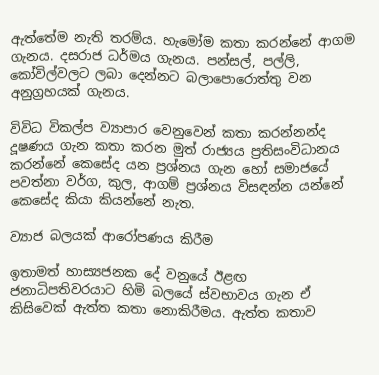ඇත්තේම නැති තරම්ය. හැමෝම කතා කරන්නේ ආගම ගැනය. දසරාජ ධර්මය ගැනය. පන්සල්, පල්ලි, කෝවිල්වලට ලබා දෙන්නට බලාපොරොත්තු වන අනුග්‍රහයක් ගැනය.

විවිධ විකල්ප ව්‍යාපාර වෙනුවෙන් කතා කරන්නන්ද දූෂණය ගැන කතා කරන මුත් රාජ්‍යය ප්‍රතිසංවිධානය කරන්නේ කෙසේද යන ප්‍රශ්නය ගැන හෝ සමාජයේ පවත්නා වර්ග, කුල, ආගම් ප්‍රශ්නය විසඳන්න යන්නේ කෙසේද කියා කියන්නේ නැත.

ව්‍යාජ බලයක් ආරෝපණය කිරීම

ඉතාමත් හාස්‍යජනක දේ වනුයේ ඊළඟ ජනාධිපතිවරයාට හිමි බලයේ ස්වභාවය ගැන ඒ කිසිවෙක් ඇත්ත කතා නොකිරීමය. ඇත්ත කතාව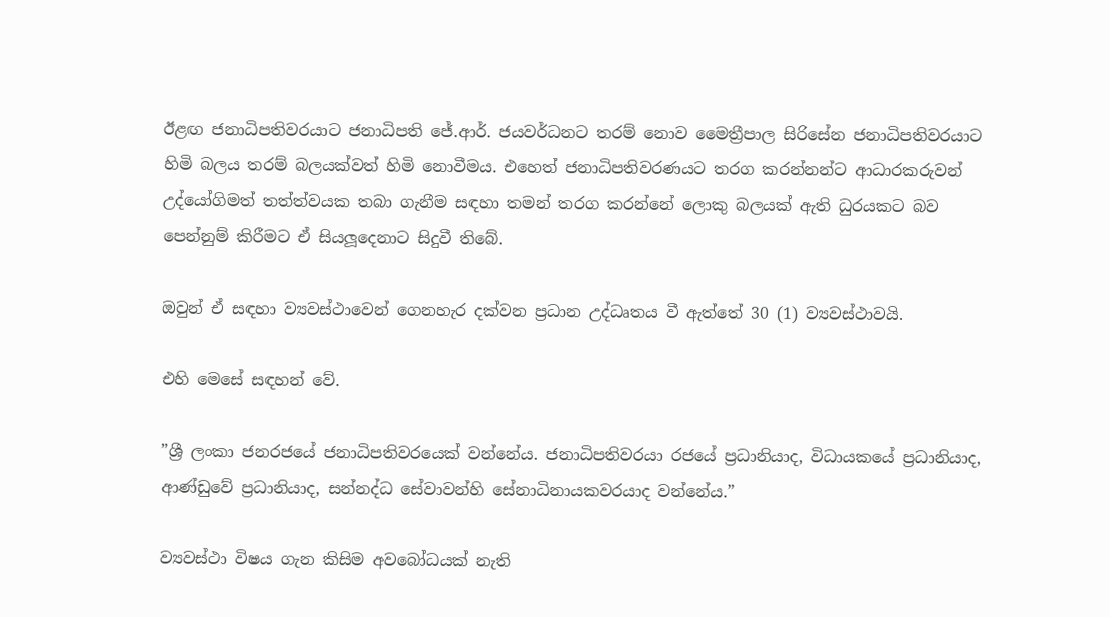ඊළඟ ජනාධිපතිවරයාට ජනාධිපති ජේ.ආර්. ජයවර්ධනට තරම් නොව මෛත්‍රීපාල සිරිසේන ජනාධිපතිවරයාට හිමි බලය තරම් බලයක්වත් හිමි නොවීමය. එහෙත් ජනාධිපතිවරණයට තරග කරන්නන්ට ආධාරකරුවන් උද්යෝගිමත් තත්ත්වයක තබා ගැනීම සඳහා තමන් තරග කරන්නේ ලොකු බලයක් ඇති ධුරයකට බව පෙන්නුම් කිරීමට ඒ සියලූදෙනාට සිදුවී තිබේ.

ඔවුන් ඒ සඳහා ව්‍යවස්ථාවෙන් ගෙනහැර දක්වන ප්‍රධාන උද්ධෘතය වී ඇත්තේ 30 (1) ව්‍යවස්ථාවයි.

එහි මෙසේ සඳහන් වේ.

”ශ්‍රී ලංකා ජනරජයේ ජනාධිපතිවරයෙක් වන්නේය. ජනාධිපතිවරයා රජයේ ප්‍රධානියාද, විධායකයේ ප්‍රධානියාද, ආණ්ඩුවේ ප්‍රධානියාද, සන්නද්ධ සේවාවන්හි සේනාධිනායකවරයාද වන්නේය.”

ව්‍යවස්ථා විෂය ගැන කිසිම අවබෝධයක් නැති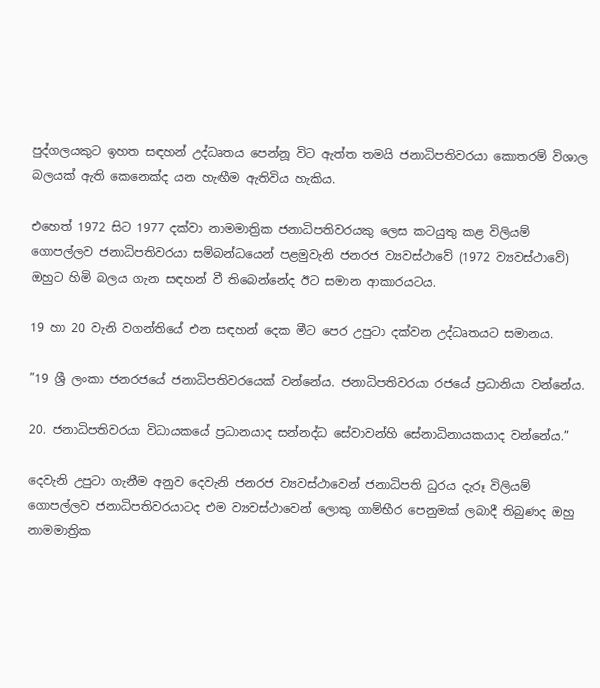පුද්ගලයකුට ඉහත සඳහන් උද්ධෘතය පෙන්නූ විට ඇත්ත තමයි ජනාධිපතිවරයා කොතරම් විශාල බලයක් ඇති කෙනෙක්ද යන හැඟීම ඇතිවිය හැකිය.

එහෙත් 1972 සිට 1977 දක්වා නාමමාත්‍රික ජනාධිපතිවරයකු ලෙස කටයුතු කළ විලියම් ගොපල්ලව ජනාධිපතිවරයා සම්බන්ධයෙන් පළමුවැනි ජනරජ ව්‍යවස්ථාවේ (1972 ව්‍යවස්ථාවේ) ඔහුට හිමි බලය ගැන සඳහන් වී තිබෙන්නේද ඊට සමාන ආකාරයටය.

19 හා 20 වැනි වගන්තියේ එන සඳහන් දෙක මීට පෙර උපුටා දක්වන උද්ධෘතයට සමානය.

”19 ශ්‍රී ලංකා ජනරජයේ ජනාධිපතිවරයෙක් වන්නේය. ජනාධිපතිවරයා රජයේ ප්‍රධානියා වන්නේය.

20. ජනාධිපතිවරයා විධායකයේ ප්‍රධානයාද සන්නද්ධ සේවාවන්හි සේනාධිනායකයාද වන්නේය.”

දෙවැනි උපුටා ගැනීම අනුව දෙවැනි ජනරජ ව්‍යවස්ථාවෙන් ජනාධිපති ධුරය දැරූ විලියම් ගොපල්ලව ජනාධිපතිවරයාටද එම ව්‍යවස්ථාවෙන් ලොකු ගාම්භීර පෙනුමක් ලබාදී තිබුණද ඔහු නාමමාත්‍රික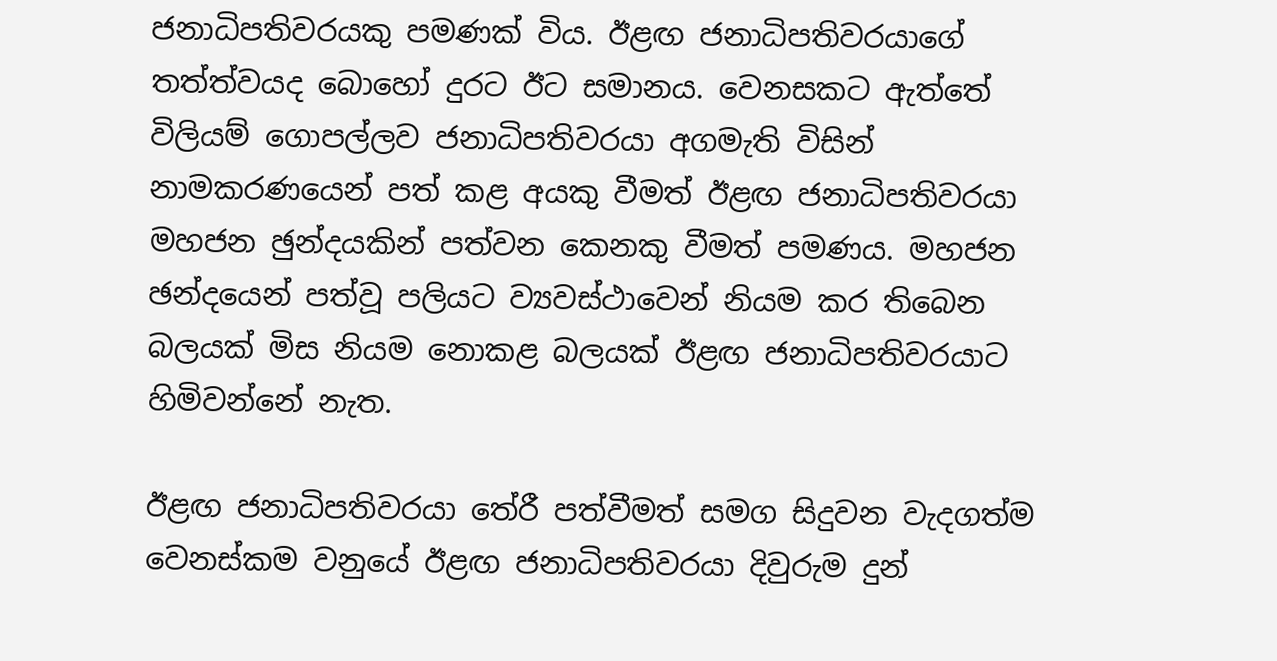ජනාධිපතිවරයකු පමණක් විය. ඊළඟ ජනාධිපතිවරයාගේ තත්ත්වයද බොහෝ දුරට ඊට සමානය. වෙනසකට ඇත්තේ විලියම් ගොපල්ලව ජනාධිපතිවරයා අගමැති විසින් නාමකරණයෙන් පත් කළ අයකු වීමත් ඊළඟ ජනාධිපතිවරයා මහජන ඡුන්දයකින් පත්වන කෙනකු වීමත් පමණය. මහජන ඡන්දයෙන් පත්වූ පලියට ව්‍යවස්ථාවෙන් නියම කර තිබෙන බලයක් මිස නියම නොකළ බලයක් ඊළඟ ජනාධිපතිවරයාට හිමිවන්නේ නැත.

ඊළඟ ජනාධිපතිවරයා තේරී පත්වීමත් සමග සිදුවන වැදගත්ම වෙනස්කම වනුයේ ඊළඟ ජනාධිපතිවරයා දිවුරුම දුන්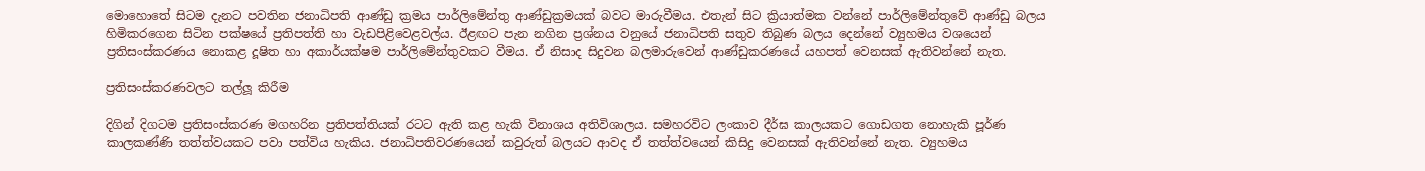මොහොතේ සිටම දැනට පවතින ජනාධිපති ආණ්ඩු ක්‍රමය පාර්ලිමේන්තු ආණ්ඩුක්‍රමයක් බවට මාරුවීමය. එතැන් සිට ක්‍රියාත්මක වන්නේ පාර්ලිමේන්තුවේ ආණ්ඩු බලය හිමිකරගෙන සිටින පක්ෂයේ ප්‍රතිපත්ති හා වැඩපිළිවෙළවල්ය. ඊළඟට පැන නගින ප්‍රශ්නය වනුයේ ජනාධිපති සතුව තිබුණ බලය දෙන්නේ ව්‍යුහමය වශයෙන් ප්‍රතිසංස්කරණය නොකළ දූෂිත හා අකාර්යක්ෂම පාර්ලිමේන්තුවකට වීමය. ඒ නිසාද සිදුවන බලමාරුවෙන් ආණ්ඩුකරණයේ යහපත් වෙනසක් ඇතිවන්නේ නැත.

ප්‍රතිසංස්කරණවලට තල්ලූ කිරීම

දිගින් දිගටම ප්‍රතිසංස්කරණ මගහරින ප්‍රතිපත්තියක් රටට ඇති කළ හැකි විනාශය අතිවිශාලය. සමහරවිට ලංකාව දීර්ඝ කාලයකට ගොඩගත නොහැකි පූර්ණ කාලකණ්ණි තත්ත්වයකට පවා පත්විය හැකිය. ජනාධිපතිවරණයෙන් කවුරුත් බලයට ආවද ඒ තත්ත්වයෙන් කිසිදු වෙනසක් ඇතිවන්නේ නැත. ව්‍යුහමය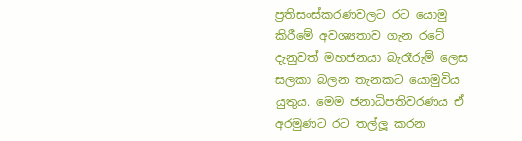ප්‍රතිසංස්කරණවලට රට යොමු කිරීමේ අවශ්‍යතාව ගැන රටේ දැනුවත් මහජනයා බැරෑරුම් ලෙස සලකා බලන තැනකට යොමුවිය යුතුය. මෙම ජනාධිපතිවරණය ඒ අරමුණට රට තල්ලූ කරන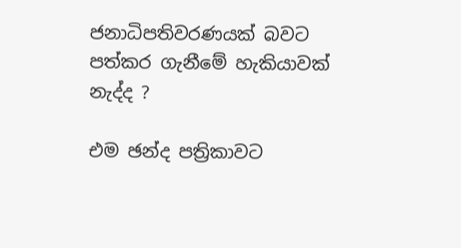ජනාධිපතිවරණයක් බවට පත්කර ගැනීමේ හැකියාවක් නැද්ද ?

එම ඡන්ද පත්‍රිකාවට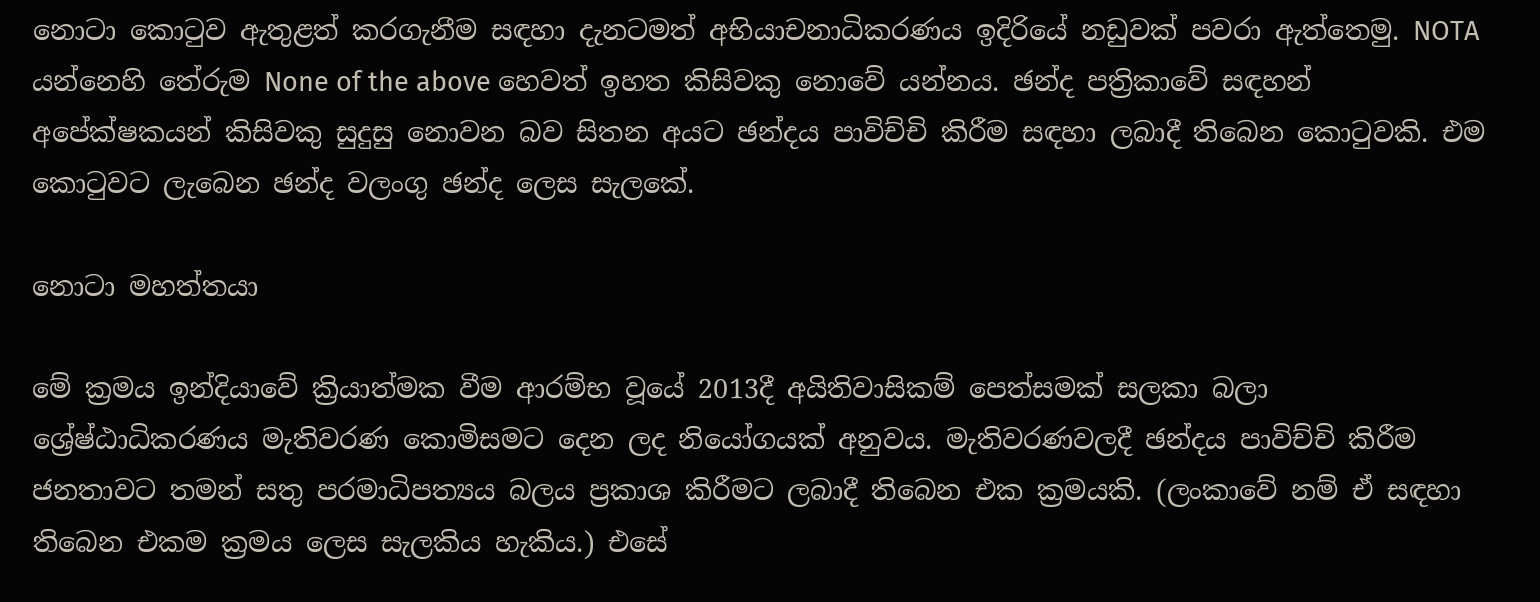නොටා කොටුව ඇතුළත් කරගැනීම සඳහා දැනටමත් අභියාචනාධිකරණය ඉදිරියේ නඩුවක් පවරා ඇත්තෙමු. NOTA යන්නෙහි තේරුම None of the above හෙවත් ඉහත කිසිවකු නොවේ යන්නය. ඡන්ද පත්‍රිකාවේ සඳහන් අපේක්ෂකයන් කිසිවකු සුදුසු නොවන බව සිතන අයට ඡන්දය පාවිච්චි කිරීම සඳහා ලබාදී තිබෙන කොටුවකි. එම කොටුවට ලැබෙන ඡන්ද වලංගු ඡන්ද ලෙස සැලකේ.

නොටා මහත්තයා

මේ ක්‍රමය ඉන්දියාවේ ක්‍රියාත්මක වීම ආරම්භ වූයේ 2013දී අයිතිවාසිකම් පෙත්සමක් සලකා බලා ශ්‍රේෂ්ඨාධිකරණය මැතිවරණ කොමිසමට දෙන ලද නියෝගයක් අනුවය. මැතිවරණවලදී ඡන්දය පාවිච්චි කිරීම ජනතාවට තමන් සතු පරමාධිපත්‍යය බලය ප්‍රකාශ කිරීමට ලබාදී තිබෙන එක ක්‍රමයකි. (ලංකාවේ නම් ඒ සඳහා තිබෙන එකම ක්‍රමය ලෙස සැලකිය හැකිය.) එසේ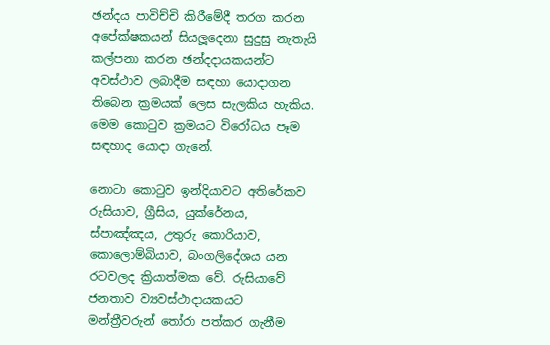ඡන්දය පාවිච්චි කිරීමේදී තරග කරන අපේක්ෂකයන් සියලූදෙනා සුදුසු නැතැයි කල්පනා කරන ඡන්දදායකයන්ට අවස්ථාව ලබාදීම සඳහා යොදාගන තිබෙන ක්‍රමයක් ලෙස සැලකිය හැකිය. මෙම කොටුව ක්‍රමයට විරෝධය පෑම සඳහාද යොදා ගැනේ.

නොටා කොටුව ඉන්දියාවට අතිරේකව රුසියාව, ග්‍රීසිය, යුක්රේනය, ස්පාඤ්ඤය, උතුරු කොරියාව, කොලොම්බියාව, බංගලිදේශය යන රටවලද ක්‍රියාත්මක වේ. රුසියාවේ ජනතාව ව්‍යවස්ථාදායකයට මන්ත්‍රීවරුන් තෝරා පත්කර ගැනීම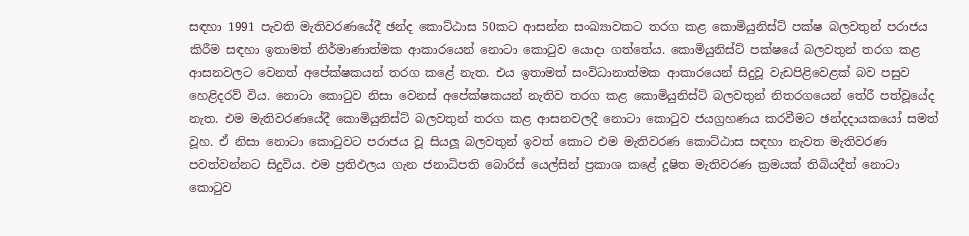සඳහා 1991 පැවති මැතිවරණයේදී ඡන්ද කොට්ඨාස 50කට ආසන්න සංඛ්‍යාවකට තරග කළ කොමියුනිස්ට් පක්ෂ බලවතුන් පරාජය කිරීම සඳහා ඉතාමත් නිර්මාණාත්මක ආකාරයෙන් නොටා කොටුව යොදා ගත්තේය. කොමියුනිස්ට් පක්ෂයේ බලවතුන් තරග කළ ආසනවලට වෙනත් අපේක්ෂකයන් තරග කළේ නැත. එය ඉතාමත් සංවිධානාත්මක ආකාරයෙන් සිදුවූ වැඩපිළිවෙළක් බව පසුව හෙළිදරව් විය. නොටා කොටුව නිසා වෙනස් අපේක්ෂකයන් නැතිව තරග කළ කොමියුනිස්ට් බලවතුන් නිතරගයෙන් තේරී පත්වූයේද නැත. එම මැතිවරණයේදී කොමියුනිස්ට් බලවතුන් තරග කළ ආසනවලදී නොටා කොටුව ජයග්‍රහණය කරවීමට ඡන්දදායකයෝ සමත් වූහ. ඒ නිසා නොටා කොටුවට පරාජය වූ සියලූ බලවතුන් ඉවත් කොට එම මැතිවරණ කොට්ඨාස සඳහා නැවත මැතිවරණ පවත්වන්නට සිදුවිය. එම ප්‍රතිඵලය ගැන ජනාධිපති බොරිස් යෙල්සින් ප්‍රකාශ කළේ දූෂිත මැතිවරණ ක්‍රමයක් තිබියදීත් නොටා කොටුව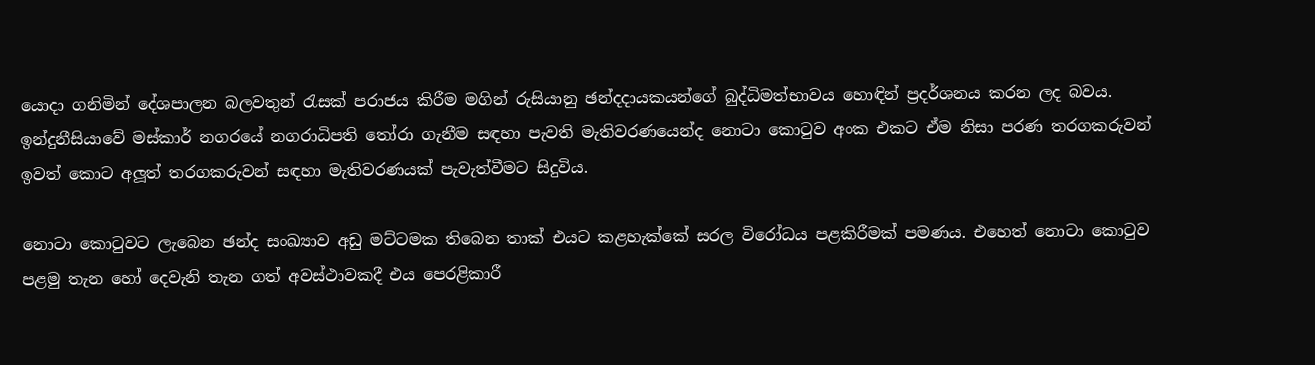යොදා ගනිමින් දේශපාලන බලවතුන් රැසක් පරාජය කිරීම මගින් රුසියානු ඡන්දදායකයන්ගේ බුද්ධිමත්භාවය හොඳින් ප්‍රදර්ශනය කරන ලද බවය. ඉන්දුනීසියාවේ මස්කාර් නගරයේ නගරාධිපති තෝරා ගැනීම සඳහා පැවති මැතිවරණයෙන්ද නොටා කොටුව අංක එකට ඒම නිසා පරණ තරගකරුවන් ඉවත් කොට අලූත් තරගකරුවන් සඳහා මැතිවරණයක් පැවැත්වීමට සිදුවිය.

නොටා කොටුවට ලැබෙන ඡන්ද සංඛ්‍යාව අඩු මට්ටමක තිබෙන තාක් එයට කළහැක්කේ සරල විරෝධය පළකිරීමක් පමණය. එහෙත් නොටා කොටුව පළමු තැන හෝ දෙවැනි තැන ගත් අවස්ථාවකදී එය පෙරළිකාරී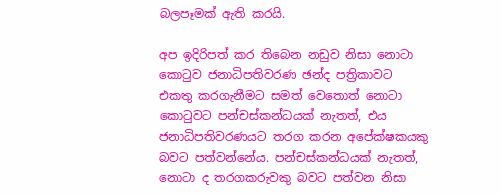බලපෑමක් ඇති කරයි.

අප ඉදිරිපත් කර තිබෙන නඩුව නිසා නොටා කොටුව ජනාධිපතිවරණ ඡන්ද පත්‍රිකාවට එකතු කරගැනීමට සමත් වෙතොත් නොටා කොටුවට පන්චස්කන්ධයක් නැතත්, එය ජනාධිපතිවරණයට තරග කරන අපේක්ෂකයකු බවට පත්වන්නේය. පන්චස්කන්ධයක් නැතත්, නොටා ද තරගකරුවකු බවට පත්වන නිසා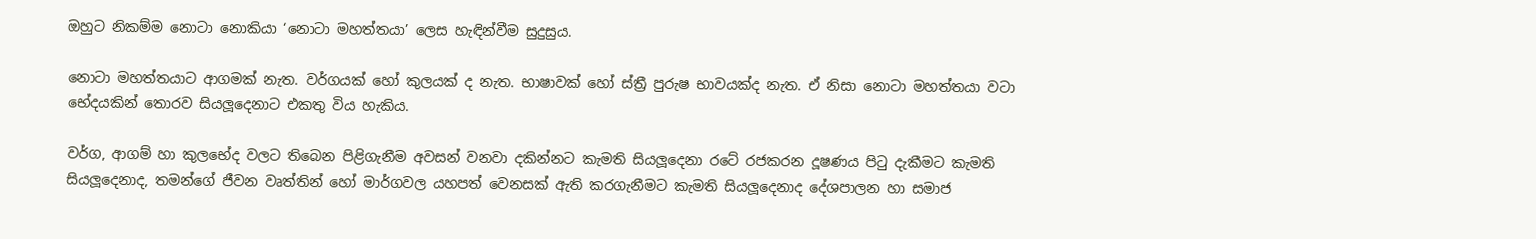ඔහුට නිකම්ම නොටා නොකියා ‘නොටා මහත්තයා’ ලෙස හැඳින්වීම සුදුසුය.

නොටා මහත්තයාට ආගමක් නැත. වර්ගයක් හෝ කුලයක් ද නැත. භාෂාවක් හෝ ස්ත්‍රී පුරුෂ භාවයක්ද නැත. ඒ නිසා නොටා මහත්තයා වටා භේදයකින් තොරව සියලූදෙනාට එකතු විය හැකිය.

වර්ග, ආගම් හා කුලභේද වලට තිබෙන පිළිගැනීම අවසන් වනවා දකින්නට කැමති සියලූදෙනා රටේ රජකරන දූෂණය පිටු දැකීමට කැමති සියලූදෙනාද, තමන්ගේ ජීවන වෘත්තින් හෝ මාර්ගවල යහපත් වෙනසක් ඇති කරගැනීමට කැමති සියලූදෙනාද දේශපාලන හා සමාජ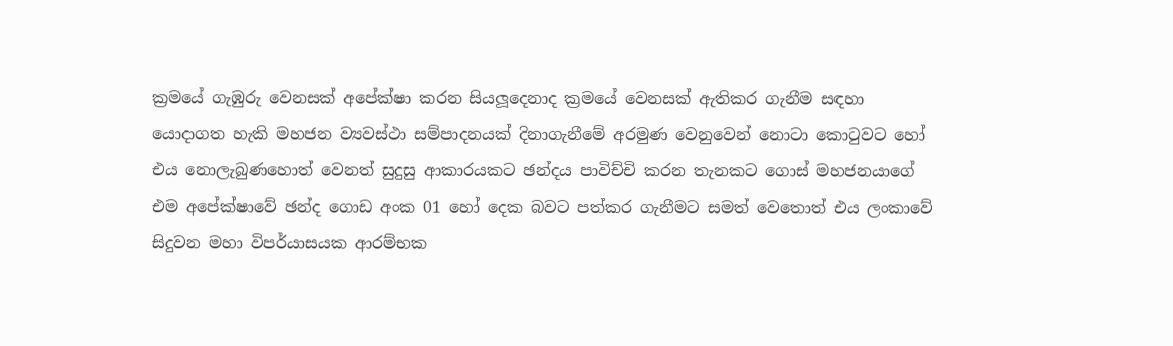ක්‍රමයේ ගැඹුරු වෙනසක් අපේක්ෂා කරන සියලූදෙනාද ක්‍රමයේ වෙනසක් ඇතිකර ගැනීම සඳහා යොදාගත හැකි මහජන ව්‍යවස්ථා සම්පාදනයක් දිනාගැනීමේ අරමුණ වෙනුවෙන් නොටා කොටුවට හෝ එය නොලැබුණහොත් වෙනත් සුදුසු ආකාරයකට ඡන්දය පාවිච්චි කරන තැනකට ගොස් මහජනයාගේ එම අපේක්ෂාවේ ඡන්ද ගොඩ අංක 01 හෝ දෙක බවට පත්කර ගැනීමට සමත් වෙතොත් එය ලංකාවේ සිදුවන මහා විපර්යාසයක ආරම්භක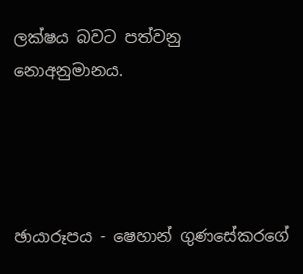ලක්ෂය බවට පත්වනු නොඅනුමානය.




ඡායාරූපය - ෂෙහාන් ගුණසේකරගේ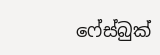ෆේස්බුක්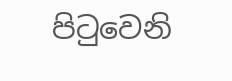පිටුවෙනි